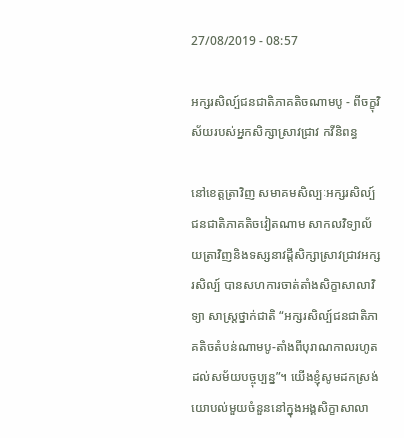27/08/2019 - 08:57

អក្សរសិល្ប៍ជនជាតិភាគតិចណាមបូ - ពីចក្ខុវិស័យរបស់អ្នកសិក្សាស្រាវជ្រាវ កវីនិពន្ធ

នៅខេត្តត្រាវិញ សមាគមសិល្បៈអក្សរសិល្ប៍ជនជាតិភាគតិចវៀតណាម សាកលវិទ្យាល័យត្រាវិញនិងទស្សនាវដ្តីសិក្សាស្រាវជ្រាវអក្សរសិល្ប៍ បានសហការចាត់តាំងសិក្ខាសាលាវិទ្យា សាស្រ្តថ្នាក់ជាតិ “អក្សរសិល្ប៍ជនជាតិភាគតិចតំបន់ណាមបូ-តាំងពីបុរាណកាលរហូតដល់សម័យបច្ចុប្បន្ន”។ យើងខ្ញុំសូមដកស្រង់យោបល់មួយចំនួននៅក្នុងអង្គសិក្ខាសាលា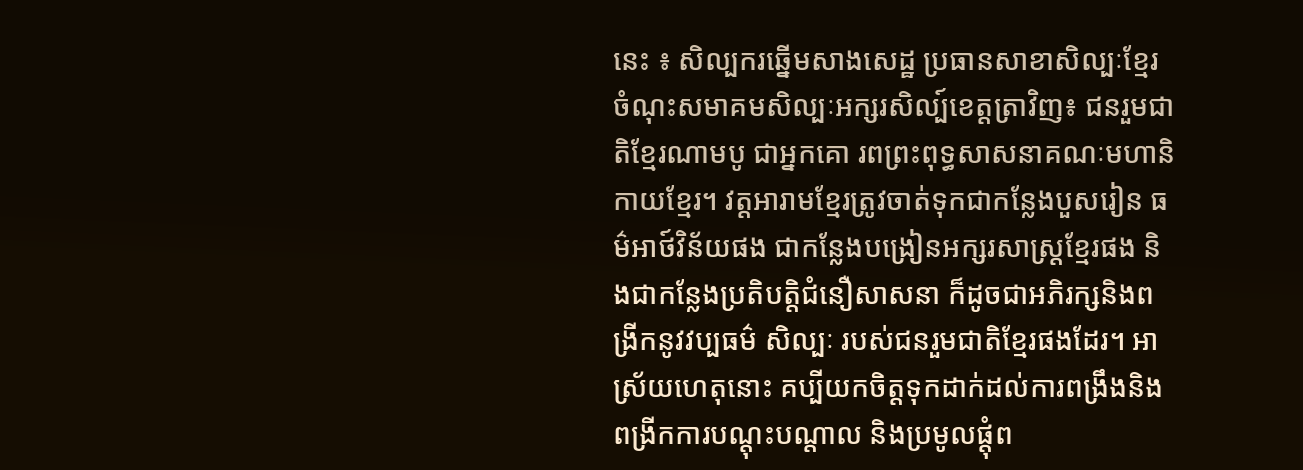នេះ ៖ សិល្បករឆ្នើមសាងសេដ្ឋ ប្រធានសាខាសិល្បៈខ្មែរចំណុះសមាគមសិល្បៈអក្សរសិល្ប៍ខេត្តត្រាវិញ៖ ជនរួមជាតិខ្មែរណាមបូ ជាអ្នកគោ រពព្រះពុទ្ធសាសនាគណៈមហានិកាយខ្មែរ។ វត្តអារាមខ្មែរត្រូវចាត់ទុកជាកន្លែងបួសរៀន ធម៌អាថ៍វិន័យផង ជាកន្លែងបង្រៀនអក្សរសាស្រ្តខ្មែរផង និងជាកន្លែងប្រតិបត្តិជំនឿសាសនា ក៏ដូចជាអភិរក្សនិងពង្រីកនូវវប្បធម៌ សិល្បៈ របស់ជនរួមជាតិខ្មែរផងដែរ។ អាស្រ័យហេតុនោះ គប្បីយកចិត្តទុកដាក់ដល់ការពង្រឹងនិងពង្រីកការបណ្តុះបណ្តាល និងប្រមូលផ្តុំព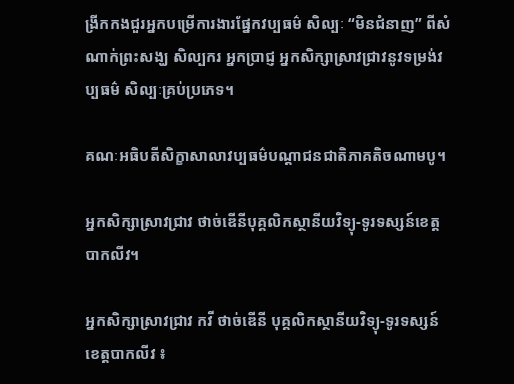ង្រីកកងជួរអ្នកបម្រើការងារផ្នែកវប្បធម៌ សិល្បៈ “មិនជំនាញ” ពីសំណាក់ព្រះសង្ឃ សិល្បករ អ្នកប្រាជ្ញ អ្នកសិក្សាស្រាវជ្រាវនូវទម្រង់វប្បធម៌ សិល្បៈគ្រប់ប្រភេទ។

គណៈអធិបតីសិក្ខាសាលាវប្បធម៌បណ្តាជនជាតិភាគតិចណាមបូ។

អ្នកសិក្សាស្រាវជ្រាវ ថាច់ឌើនីបុគ្គលិកស្ថានីយវិទ្យុ-ទូរទស្សន៍ខេត្តបាកលីវ។

អ្នកសិក្សាស្រាវជ្រាវ កវី ថាច់ឌើនី បុគ្គលិកស្ថានីយវិទ្យុ-ទូរទស្សន៍ខេត្តបាកលីវ ៖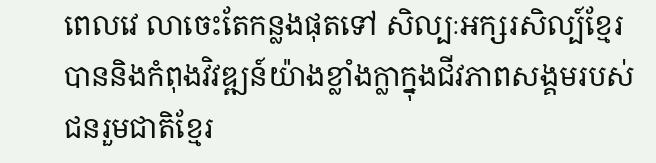ពេលវេ លាចេះតែកន្លងផុតទៅ សិល្បៈអក្សរសិល្ប៍ខ្មែរ បាននិងកំពុងវិវឌ្ឍន៍យ៉ាងខ្លាំងក្លាក្នុងជីវភាពសង្គមរបស់ជនរួមជាតិខ្មែរ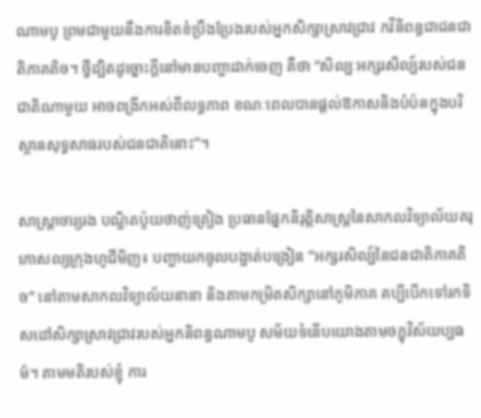ណាមបូ ព្រមជាមួយនឹងការខិតខំប្រឹងប្រែងរបស់អ្នកសិក្សាស្រាវជ្រាវ កវីនិពន្ធជាជនជាតិភាគតិច។ ថ្វីដ្បិតដូច្នោះក្តីនៅមានបញ្ហាដាក់ចេញ គឺថា “សិល្បៈអក្សរសិល្ប៍របស់ជនជាតិណាមួយ អាចពង្រីកអស់ពីលទ្ធភាព ខណៈពេលបានផ្ដល់ឱកាសនិងបំប៉នក្នុងបរិស្ថានសុទ្ធសាធរបស់ជនជាតិនោះ”។

សាស្រ្តាចារ្យរង បណ្ឌិតប៉ូយថាញ់ត្រៀង ប្រធានផ្នែកនិរុត្តិសាស្រ្តនៃសាកលវិទ្យាល័យគរុកោសល្យក្រុងហូជីមិញ៖ បញ្ហាយកចូលបង្ហាត់បង្រៀន “អក្សរសិល្ប៍នៃជនជាតិភាគតិច” នៅតាមសាកលវិទ្យាល័យនានា និងតាមកម្រិតសិក្សានៅភូមិភាគ គប្បីបើកទៅរកទិសដៅសិក្សាស្រាវជ្រាវរបស់អ្នកនិពន្ធណាមបូ សម័យទំនើបយោងតាមចក្ខុវិស័យប្បធម៌។ តាមមតិរបស់ខ្ញុំ ការ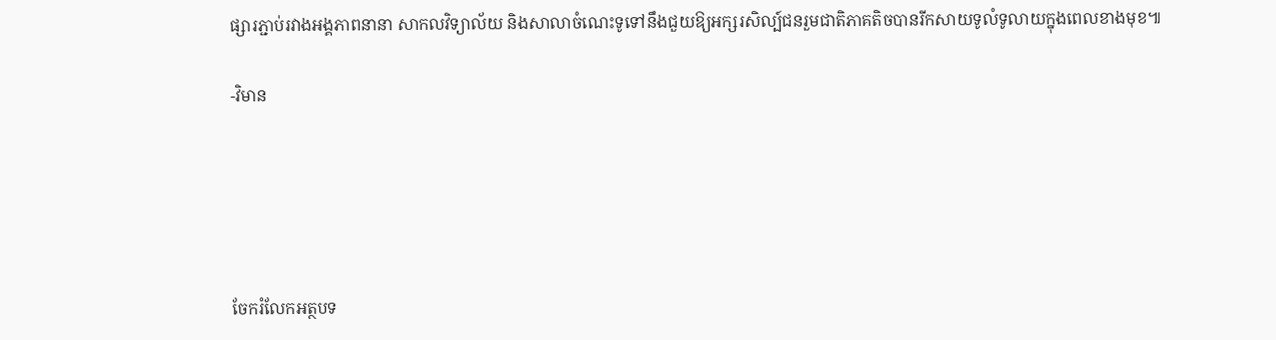ផ្សារភ្ជាប់រវាងអង្គភាពនានា សាកលវិទ្យាល័យ និងសាលាចំណេះទូទៅនឹងជួយឱ្យអក្សរសិល្ប៍ជនរួមជាតិភាគតិចបានរីកសាយទូលំទូលាយក្នុងពេលខាងមុខ៕

-វិមាន





ចែករំលែកអត្ថបទ